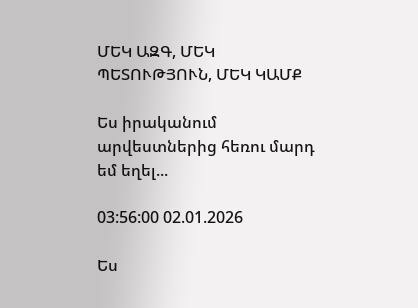ՄԵԿ ԱԶԳ, ՄԵԿ ՊԵՏՈՒԹՅՈՒՆ, ՄԵԿ ԿԱՄՔ

Ես իրականում արվեստներից հեռու մարդ եմ եղել...

03:56:00 02.01.2026

Ես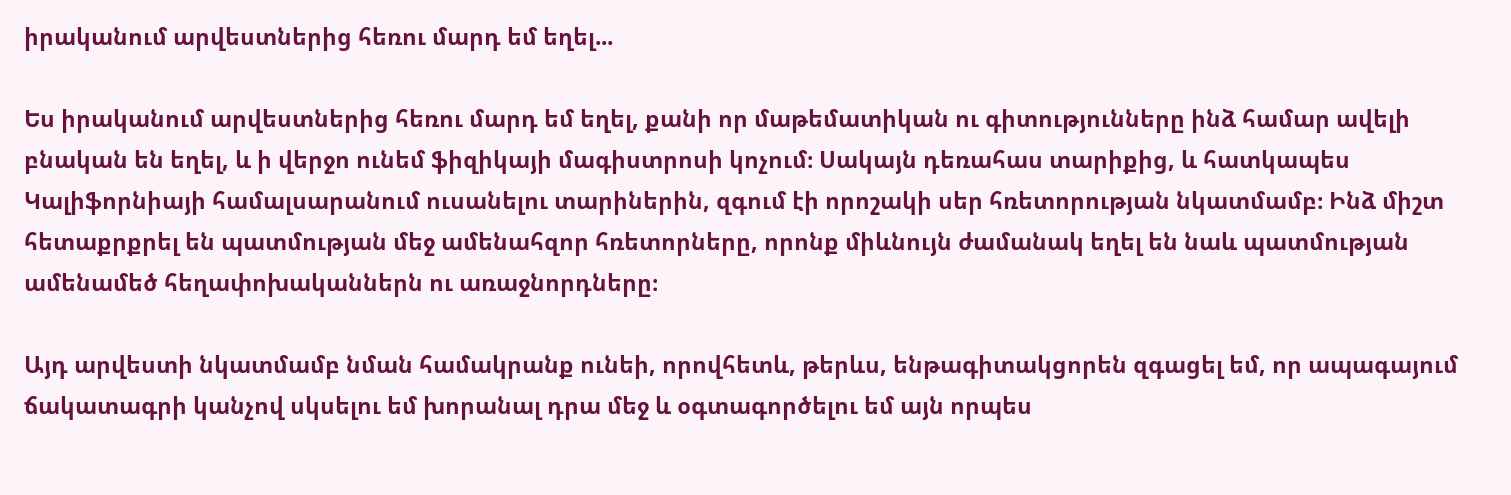իրականում արվեստներից հեռու մարդ եմ եղել...

Ես իրականում արվեստներից հեռու մարդ եմ եղել, քանի որ մաթեմատիկան ու գիտությունները ինձ համար ավելի բնական են եղել, և ի վերջո ունեմ ֆիզիկայի մագիստրոսի կոչում։ Սակայն դեռահաս տարիքից, և հատկապես Կալիֆորնիայի համալսարանում ուսանելու տարիներին, զգում էի որոշակի սեր հռետորության նկատմամբ։ Ինձ միշտ հետաքրքրել են պատմության մեջ ամենահզոր հռետորները, որոնք միևնույն ժամանակ եղել են նաև պատմության ամենամեծ հեղափոխականներն ու առաջնորդները։

Այդ արվեստի նկատմամբ նման համակրանք ունեի, որովհետև, թերևս, ենթագիտակցորեն զգացել եմ, որ ապագայում ճակատագրի կանչով սկսելու եմ խորանալ դրա մեջ և օգտագործելու եմ այն որպես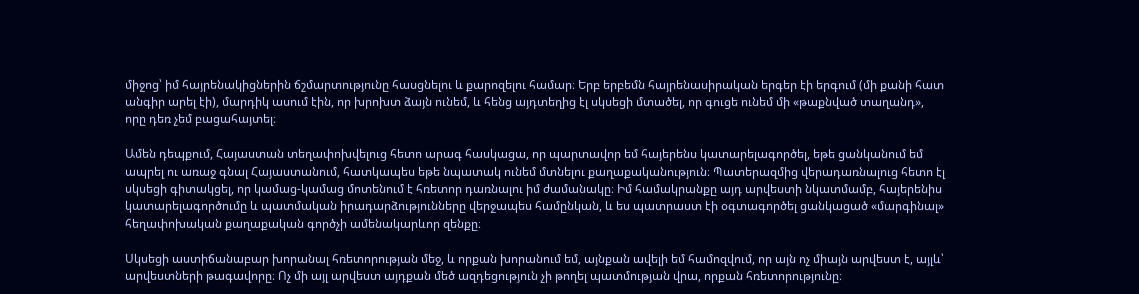միջոց՝ իմ հայրենակիցներին ճշմարտությունը հասցնելու և քարոզելու համար։ Երբ երբեմն հայրենասիրական երգեր էի երգում (մի քանի հատ անգիր արել էի), մարդիկ ասում էին, որ խրոխտ ձայն ունեմ, և հենց այդտեղից էլ սկսեցի մտածել, որ գուցե ունեմ մի «թաքնված տաղանդ», որը դեռ չեմ բացահայտել։

Ամեն դեպքում, Հայաստան տեղափոխվելուց հետո արագ հասկացա, որ պարտավոր եմ հայերենս կատարելագործել, եթե ցանկանում եմ ապրել ու առաջ գնալ Հայաստանում, հատկապես եթե նպատակ ունեմ մտնելու քաղաքականություն։ Պատերազմից վերադառնալուց հետո էլ սկսեցի գիտակցել, որ կամաց-կամաց մոտենում է հռետոր դառնալու իմ ժամանակը։ Իմ համակրանքը այդ արվեստի նկատմամբ, հայերենիս կատարելագործումը և պատմական իրադարձությունները վերջապես համընկան, և ես պատրաստ էի օգտագործել ցանկացած «մարգինալ» հեղափոխական քաղաքական գործչի ամենակարևոր զենքը։

Սկսեցի աստիճանաբար խորանալ հռետորության մեջ, և որքան խորանում եմ, այնքան ավելի եմ համոզվում, որ այն ոչ միայն արվեստ է, այլև՝ արվեստների թագավորը։ Ոչ մի այլ արվեստ այդքան մեծ ազդեցություն չի թողել պատմության վրա, որքան հռետորությունը։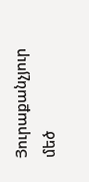Յուրաքանչյուր մեծ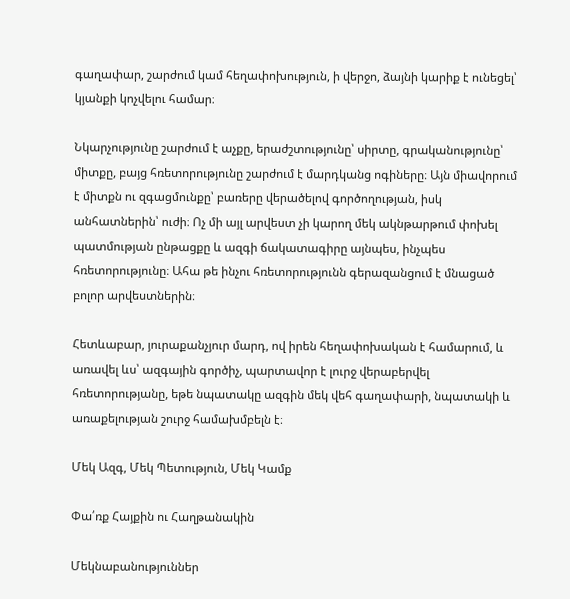գաղափար, շարժում կամ հեղափոխություն, ի վերջո, ձայնի կարիք է ունեցել՝ կյանքի կոչվելու համար։

Նկարչությունը շարժում է աչքը, երաժշտությունը՝ սիրտը, գրականությունը՝ միտքը, բայց հռետորությունը շարժում է մարդկանց ոգիները։ Այն միավորում է միտքն ու զգացմունքը՝ բառերը վերածելով գործողության, իսկ անհատներին՝ ուժի։ Ոչ մի այլ արվեստ չի կարող մեկ ակնթարթում փոխել պատմության ընթացքը և ազգի ճակատագիրը այնպես, ինչպես հռետորությունը։ Ահա թե ինչու հռետորությունն գերազանցում է մնացած բոլոր արվեստներին։

Հետևաբար, յուրաքանչյուր մարդ, ով իրեն հեղափոխական է համարում, և առավել ևս՝ ազգային գործիչ, պարտավոր է լուրջ վերաբերվել հռետորությանը, եթե նպատակը ազգին մեկ վեհ գաղափարի, նպատակի և առաքելության շուրջ համախմբելն է։

Մեկ Ազգ, Մեկ Պետություն, Մեկ Կամք

Փա՛ռք Հայքին ու Հաղթանակին

Մեկնաբանություններ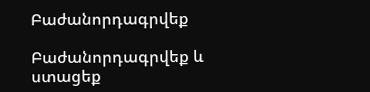Բաժանորդագրվեք

Բաժանորդագրվեք և ստացեք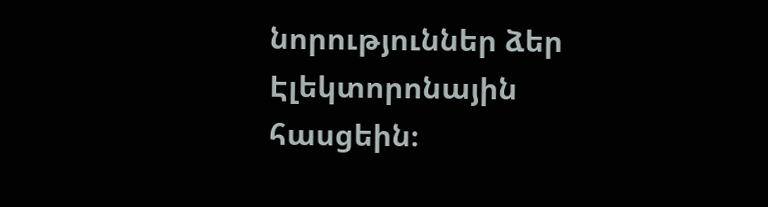նորություններ ձեր Էլեկտորոնային հասցեին։